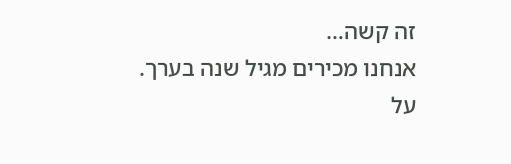זה קשה…
אנחנו מכירים מגיל שנה בערך.
על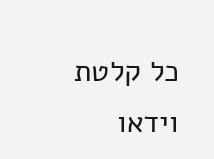כל קלטת וידאו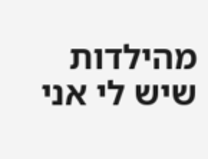מהילדות שיש לי אני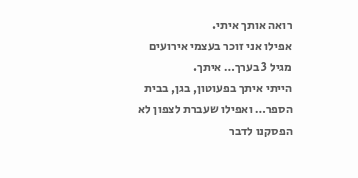רואה אותך איתי.
אפילו אני זוכר בעצמי אירועים מגיל 3 בערך… איתך.
הייתי איתך בפעוטון, בגן, בבית הספר… ואפילו שעברת לצפון לא הפסקנו לדבר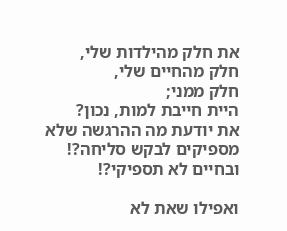את חלק מהילדות שלי,
חלק מהחיים שלי,
חלק ממני;
היית חייבת למות, נכון?
את יודעת מה ההרגשה שלא מספיקים לבקש סליחה?!
ובחיים לא תספיקי?!

ואפילו שאת לא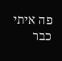פה איתי כבר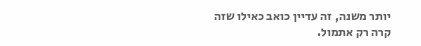יותר משנה, זה עדיין כואב כאילו שזה קרה רק אתמול.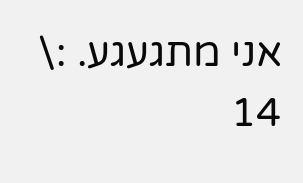אני מתגעגע. :\
14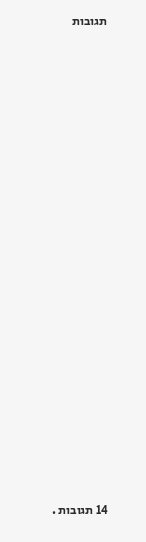תגובות























14 תגובות .